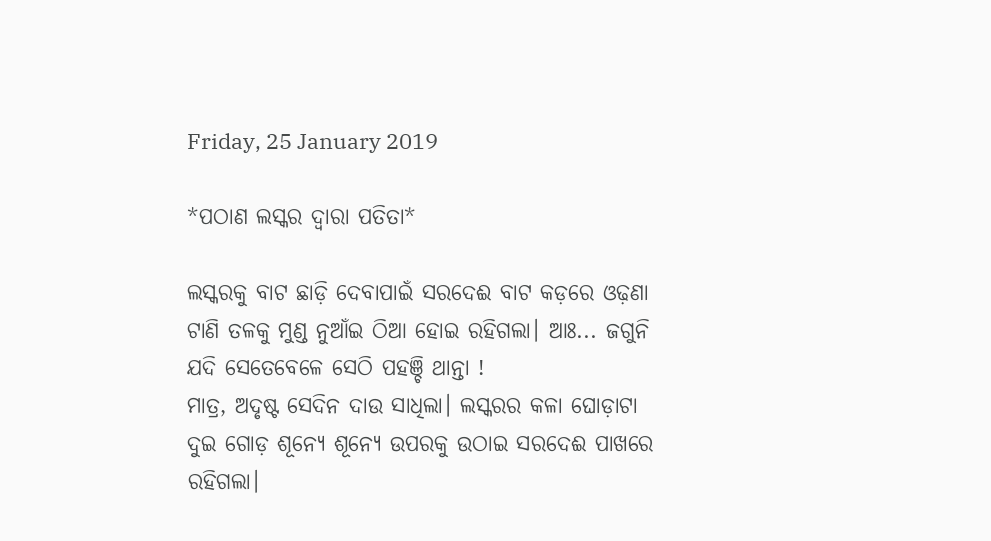Friday, 25 January 2019

*ପଠାଣ ଲସ୍କର ଦ୍ୱାରା ପତିତା*

ଲସ୍କରକୁ ବାଟ ଛାଡ଼ି ଦେବାପାଇଁ ସରଦେଈ ବାଟ କଡ଼ରେ ଓଢ଼ଣା ଟାଣି ତଳକୁ ମୁଣ୍ଡ ନୁଆଁଇ ଠିଆ ହୋଇ ରହିଗଲା। ଆଃ... ଜଗୁନି ଯଦି ସେତେବେଳେ ସେଠି ପହଞ୍ଚି ଥାନ୍ତା !
ମାତ୍ର, ଅଦୃଷ୍ଟ ସେଦିନ ଦାଉ ସାଧିଲା। ଲସ୍କରର କଳା ଘୋଡ଼ାଟା ଦୁଇ ଗୋଡ଼ ଶୂନ୍ୟେ ଶୂନ୍ୟେ ଉପରକୁ ଉଠାଇ ସରଦେଈ ପାଖରେ ରହିଗଲା।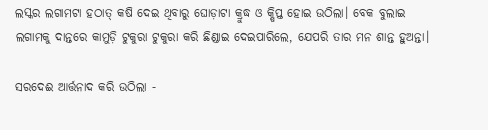ଲସ୍କର ଲଗାମଟା ହଠାତ୍ କଷି ଦେଇ ଥିବାରୁ ଘୋଡ଼ାଟା କ୍ରୁଦ୍ଧ ଓ କ୍ଷିପ୍ତ ହୋଇ ଉଠିଲା। ବେକ ବୁଲାଇ ଲଗାମକୁ ଦାନ୍ତରେ କାମୁଡ଼ି ଟୁକୁରା ଟୁକୁରା କରି ଛିଣ୍ଡାଇ ଦେଇପାରିଲେ, ଯେପରି ତାର ମନ ଶାନ୍ତ ହୁଅନ୍ତା।

ସରଦେଈ ଆର୍ତ୍ତନାଦ କରି ଉଠିଲା -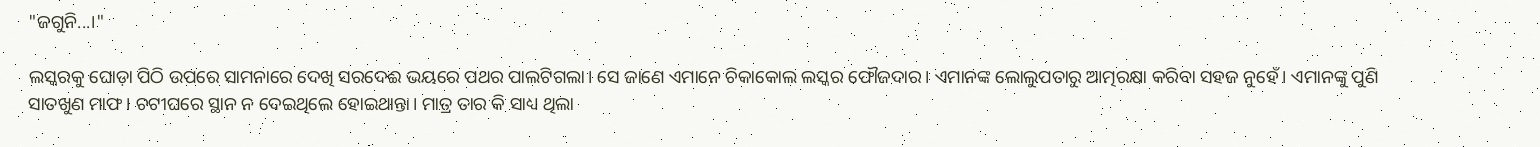"ଜଗୁନି...।"

ଲସ୍କରକୁ ଘୋଡ଼ା ପିଠି ଉପରେ ସାମନାରେ ଦେଖି ସରଦେଈ ଭୟରେ ପଥର ପାଲଟିଗଲା। ସେ ଜାଣେ ଏମାନେ ଚିକାକୋଲ ଲସ୍କର ଫୌଜଦାର। ଏମାନଙ୍କ ଲୋଲୁପତାରୁ ଆତ୍ମରକ୍ଷା କରିବା ସହଜ ନୁହେଁ। ଏମାନଙ୍କୁ ପୁଣି ସାତଖୁଣ ମାଫ। ଚଟୀଘରେ ସ୍ଥାନ ନ ଦେଇଥିଲେ ହୋଇଥାନ୍ତା। ମାତ୍ର ତାର କି ସାଧ୍ୟ ଥିଲା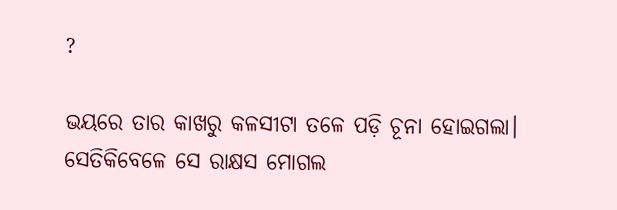?

ଭୟରେ ତାର କାଖରୁ କଳସୀଟା ତଳେ ପଡ଼ି ଚୂନା ହୋଇଗଲା। ସେତିକିବେଳେ ସେ ରାକ୍ଷସ ମୋଗଲ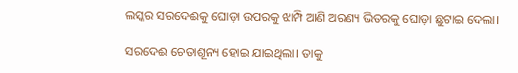ଲସ୍କର ସରଦେଈକୁ ଘୋଡ଼ା ଉପରକୁ ଝାମ୍ପି ଆଣି ଅରଣ୍ୟ ଭିତରକୁ ଘୋଡ଼ା ଛୁଟାଇ ଦେଲା।

ସରଦେଈ ଚେତାଶୂନ୍ୟ ହୋଇ ଯାଇଥିଲା। ତାକୁ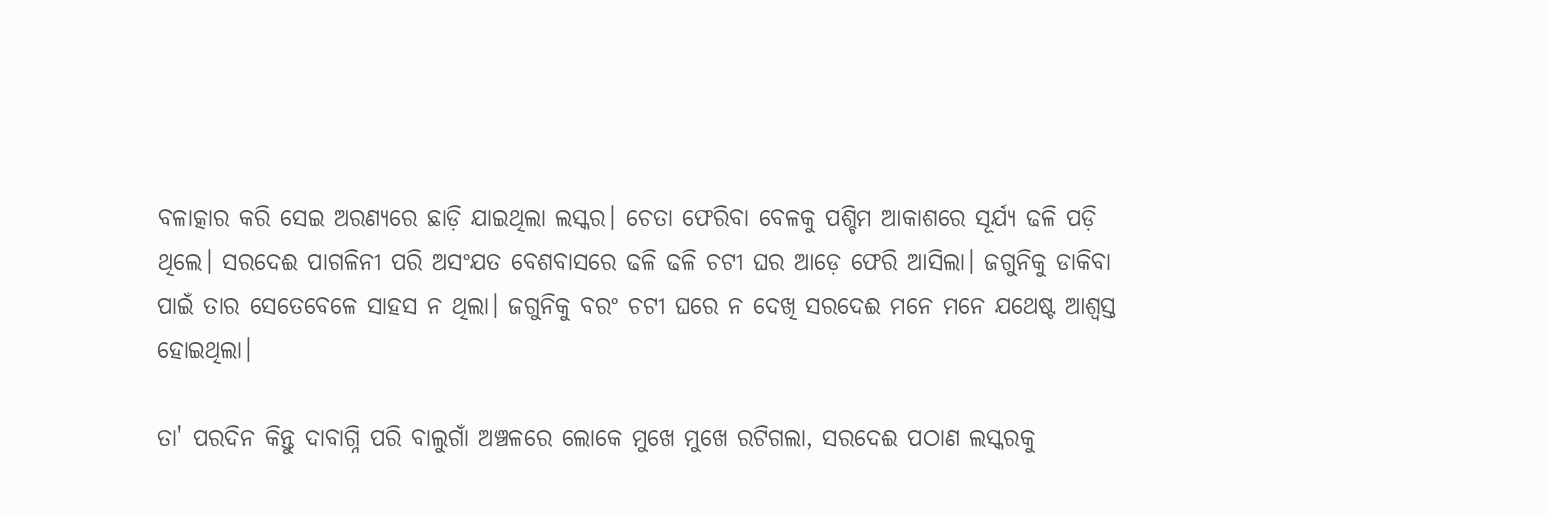ବଳାତ୍କାର କରି ସେଇ ଅରଣ୍ୟରେ ଛାଡ଼ି ଯାଇଥିଲା ଲସ୍କର। ଚେତା ଫେରିବା ବେଳକୁ ପଶ୍ଚିମ ଆକାଶରେ ସୂର୍ଯ୍ୟ ଢଳି ପଡ଼ି ଥିଲେ। ସରଦେଈ ପାଗଳିନୀ ପରି ଅସଂଯତ ବେଶବାସରେ ଢଳି ଢଳି ଚଟୀ ଘର ଆଡ଼େ ଫେରି ଆସିଲା। ଜଗୁନିକୁ ଡାକିବା ପାଇଁ ତାର ସେତେବେଳେ ସାହସ ନ ଥିଲା। ଜଗୁନିକୁ ବରଂ ଚଟୀ ଘରେ ନ ଦେଖି ସରଦେଈ ମନେ ମନେ ଯଥେଷ୍ଟ ଆଶ୍ୱସ୍ତ ହୋଇଥିଲା।

ତା' ପରଦିନ କିନ୍ତୁ ଦାବାଗ୍ନି ପରି ବାଲୁଗାଁ ଅଞ୍ଚଳରେ ଲୋକେ ମୁଖେ ମୁଖେ ରଟିଗଲା, ସରଦେଈ ପଠାଣ ଲସ୍କରକୁ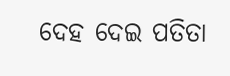ଦେହ ଦେଇ ପତିତା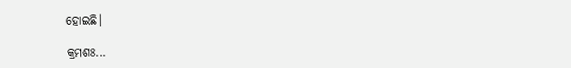ହୋଇଛି।

କ୍ରମଶଃ...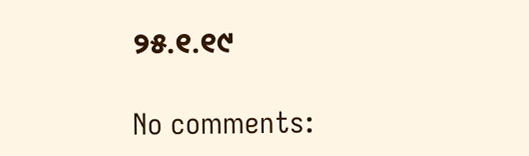୨୫.୧.୧୯

No comments: